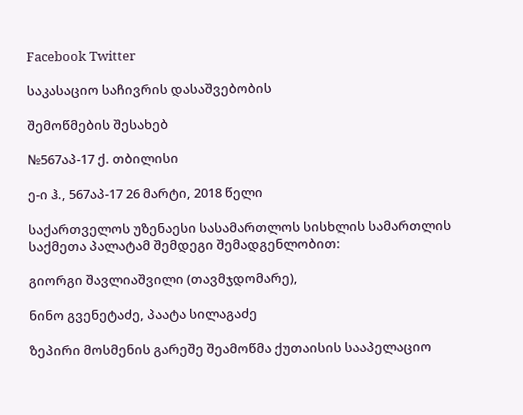Facebook Twitter

საკასაციო საჩივრის დასაშვებობის

შემოწმების შესახებ

№567აპ-17 ქ. თბილისი

ე-ი ჰ., 567აპ-17 26 მარტი, 2018 წელი

საქართველოს უზენაესი სასამართლოს სისხლის სამართლის საქმეთა პალატამ შემდეგი შემადგენლობით:

გიორგი შავლიაშვილი (თავმჯდომარე),

ნინო გვენეტაძე, პაატა სილაგაძე

ზეპირი მოსმენის გარეშე შეამოწმა ქუთაისის სააპელაციო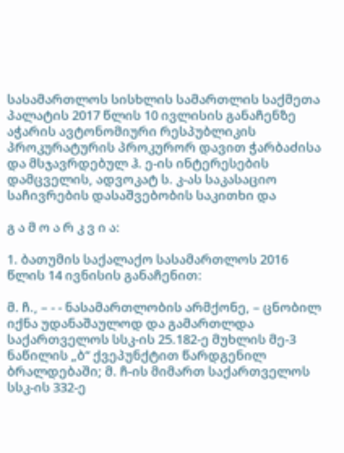სასამართლოს სისხლის სამართლის საქმეთა პალატის 2017 წლის 10 ივლისის განაჩენზე აჭარის ავტონომიური რესპუბლიკის პროკურატურის პროკურორ დავით ჭარბაძისა და მსჯავრდებულ ჰ. ე-ის ინტერესების დამცველის, ადვოკატ ს. კ-ას საკასაციო საჩივრების დასაშვებობის საკითხი და

გ ა მ ო ა რ კ ვ ი ა:

1. ბათუმის საქალაქო სასამართლოს 2016 წლის 14 ივნისის განაჩენით:

მ. ჩ., – - - ნასამართლობის არმქონე, – ცნობილ იქნა უდანაშაულოდ და გამართლდა საქართველოს სსკ-ის 25.182-ე მუხლის მე-3 ნაწილის „ბ“ ქვეპუნქტით წარდგენილ ბრალდებაში; მ. ჩ-ის მიმართ საქართველოს სსკ-ის 332-ე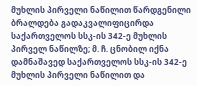მუხლის პირველი ნაწილით წარდგენილი ბრალდება გადაკვალიფიცირდა საქართველოს სსკ-ის 342-ე მუხლის პირველ ნაწილზე; მ. ჩ. ცნობილ იქნა დამნაშავედ საქართველოს სსკ-ის 342-ე მუხლის პირველი ნაწილით და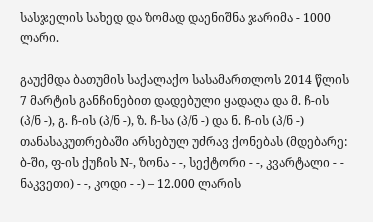სასჯელის სახედ და ზომად დაენიშნა ჯარიმა - 1000 ლარი.

გაუქმდა ბათუმის საქალაქო სასამართლოს 2014 წლის 7 მარტის განჩინებით დადებული ყადაღა და მ. ჩ-ის (პ/ნ -), გ. ჩ-ის (პ/ნ -), ზ. ჩ-სა (პ/ნ -) და ნ. ჩ-ის (პ/ნ -) თანასაკუთრებაში არსებულ უძრავ ქონებას (მდებარე: ბ-ში, ფ-ის ქუჩის N-, ზონა - -, სექტორი - -, კვარტალი - - ნაკვეთი) - -, კოდი - -) – 12.000 ლარის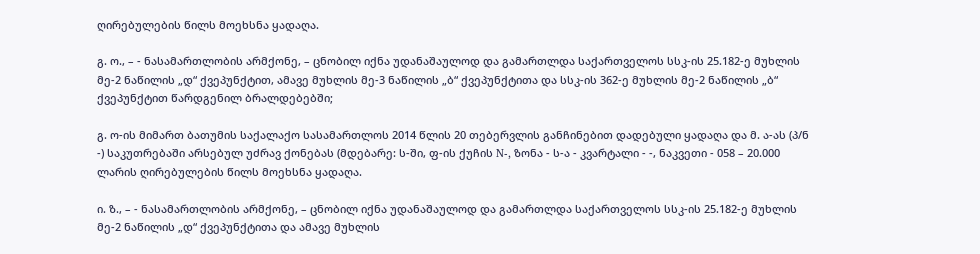ღირებულების წილს მოეხსნა ყადაღა.

გ. ო., – - ნასამართლობის არმქონე, – ცნობილ იქნა უდანაშაულოდ და გამართლდა საქართველოს სსკ-ის 25.182-ე მუხლის მე-2 ნაწილის „დ“ ქვეპუნქტით, ამავე მუხლის მე-3 ნაწილის „ბ“ ქვეპუნქტითა და სსკ-ის 362-ე მუხლის მე-2 ნაწილის „ბ“ ქვეპუნქტით წარდგენილ ბრალდებებში;

გ. ო-ის მიმართ ბათუმის საქალაქო სასამართლოს 2014 წლის 20 თებერვლის განჩინებით დადებული ყადაღა და მ. ა-ას (პ/ნ -) საკუთრებაში არსებულ უძრავ ქონებას (მდებარე: ს-ში, ფ-ის ქუჩის N-, ზონა - ს-ა - კვარტალი - -, ნაკვეთი - 058 – 20.000 ლარის ღირებულების წილს მოეხსნა ყადაღა.

ი. ზ., – - ნასამართლობის არმქონე, – ცნობილ იქნა უდანაშაულოდ და გამართლდა საქართველოს სსკ-ის 25.182-ე მუხლის მე-2 ნაწილის „დ“ ქვეპუნქტითა და ამავე მუხლის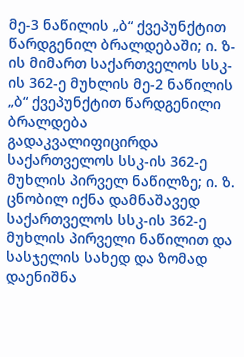მე-3 ნაწილის „ბ“ ქვეპუნქტით წარდგენილ ბრალდებაში; ი. ზ-ის მიმართ საქართველოს სსკ-ის 362-ე მუხლის მე-2 ნაწილის „ბ“ ქვეპუნქტით წარდგენილი ბრალდება გადაკვალიფიცირდა საქართველოს სსკ-ის 362-ე მუხლის პირველ ნაწილზე; ი. ზ. ცნობილ იქნა დამნაშავედ საქართველოს სსკ-ის 362-ე მუხლის პირველი ნაწილით და სასჯელის სახედ და ზომად დაენიშნა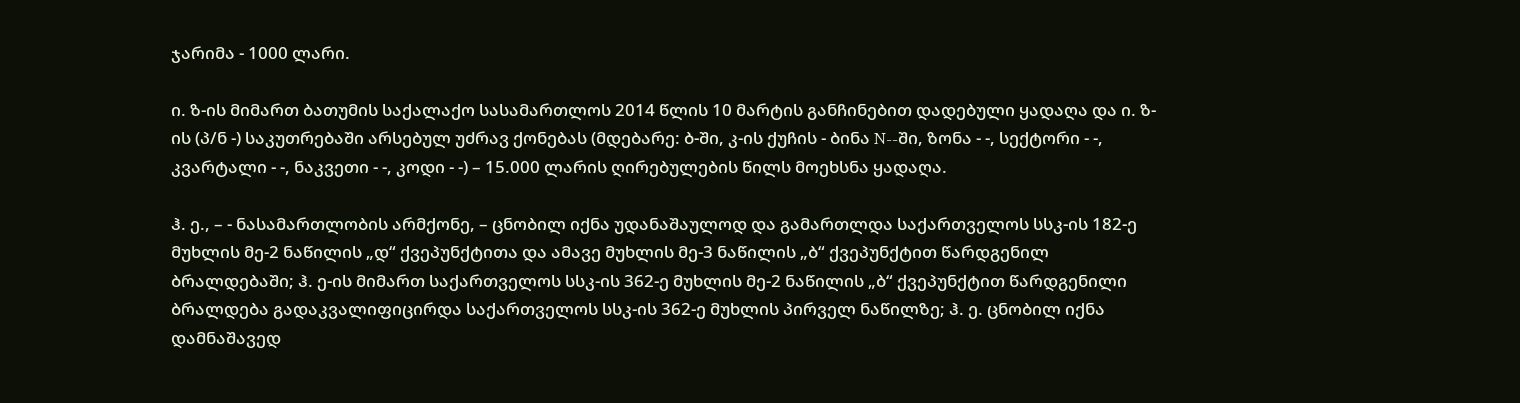ჯარიმა - 1000 ლარი.

ი. ზ-ის მიმართ ბათუმის საქალაქო სასამართლოს 2014 წლის 10 მარტის განჩინებით დადებული ყადაღა და ი. ზ-ის (პ/ნ -) საკუთრებაში არსებულ უძრავ ქონებას (მდებარე: ბ-ში, კ-ის ქუჩის - ბინა N--ში, ზონა - -, სექტორი - -, კვარტალი - -, ნაკვეთი - -, კოდი - -) – 15.000 ლარის ღირებულების წილს მოეხსნა ყადაღა.

ჰ. ე., – - ნასამართლობის არმქონე, – ცნობილ იქნა უდანაშაულოდ და გამართლდა საქართველოს სსკ-ის 182-ე მუხლის მე-2 ნაწილის „დ“ ქვეპუნქტითა და ამავე მუხლის მე-3 ნაწილის „ბ“ ქვეპუნქტით წარდგენილ ბრალდებაში; ჰ. ე-ის მიმართ საქართველოს სსკ-ის 362-ე მუხლის მე-2 ნაწილის „ბ“ ქვეპუნქტით წარდგენილი ბრალდება გადაკვალიფიცირდა საქართველოს სსკ-ის 362-ე მუხლის პირველ ნაწილზე; ჰ. ე. ცნობილ იქნა დამნაშავედ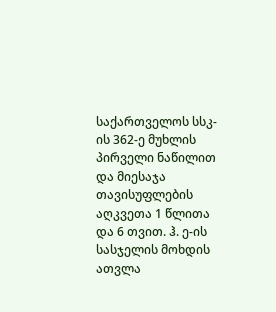საქართველოს სსკ-ის 362-ე მუხლის პირველი ნაწილით და მიესაჯა თავისუფლების აღკვეთა 1 წლითა და 6 თვით. ჰ. ე-ის სასჯელის მოხდის ათვლა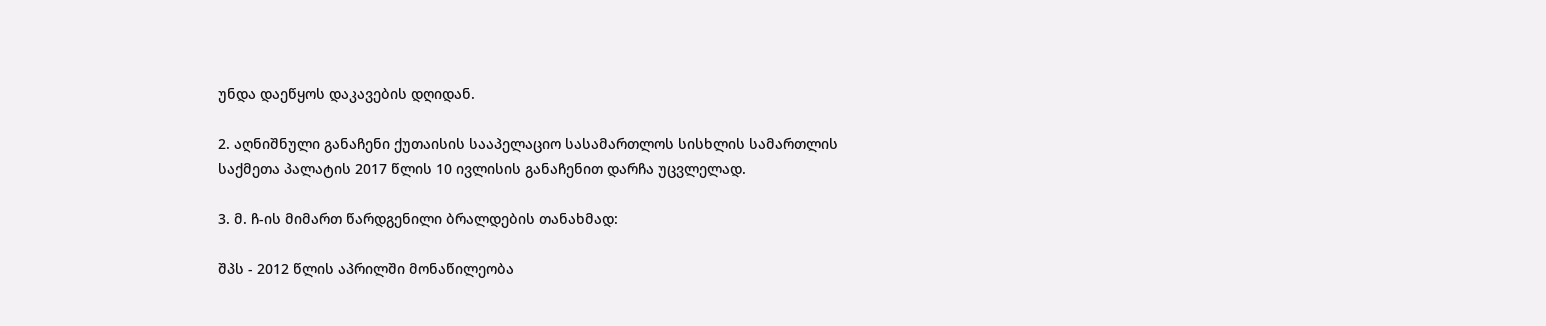უნდა დაეწყოს დაკავების დღიდან.

2. აღნიშნული განაჩენი ქუთაისის სააპელაციო სასამართლოს სისხლის სამართლის საქმეთა პალატის 2017 წლის 10 ივლისის განაჩენით დარჩა უცვლელად.

3. მ. ჩ-ის მიმართ წარდგენილი ბრალდების თანახმად:

შპს - 2012 წლის აპრილში მონაწილეობა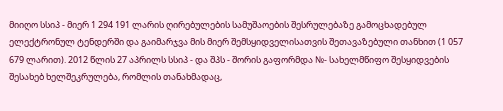მიიღო სსიპ - მიერ 1 294 191 ლარის ღირებულების სამუშაოების შესრულებაზე გამოცხადებულ ელექტრონულ ტენდერში და გაიმარჯვა მის მიერ შემსყიდველისათვის შეთავაზებული თანხით (1 057 679 ლარით). 2012 წლის 27 აპრილს სსიპ - და შპს - შორის გაფორმდა №- სახელმწიფო შესყიდვების შესახებ ხელშეკრულება, რომლის თანახმადაც,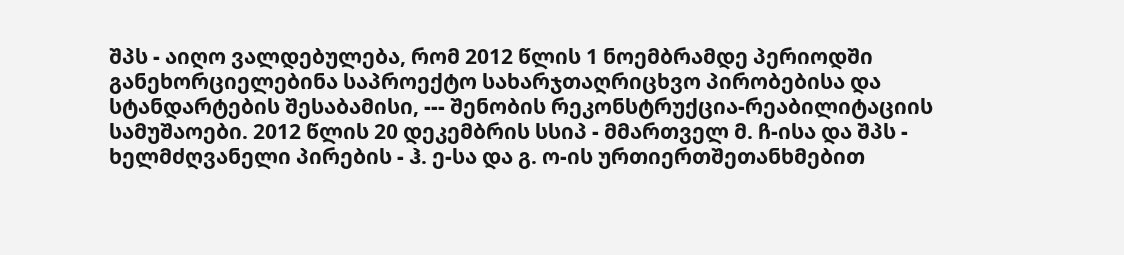შპს - აიღო ვალდებულება, რომ 2012 წლის 1 ნოემბრამდე პერიოდში განეხორციელებინა საპროექტო სახარჯთაღრიცხვო პირობებისა და სტანდარტების შესაბამისი, --- შენობის რეკონსტრუქცია-რეაბილიტაციის სამუშაოები. 2012 წლის 20 დეკემბრის სსიპ - მმართველ მ. ჩ-ისა და შპს - ხელმძღვანელი პირების - ჰ. ე-სა და გ. ო-ის ურთიერთშეთანხმებით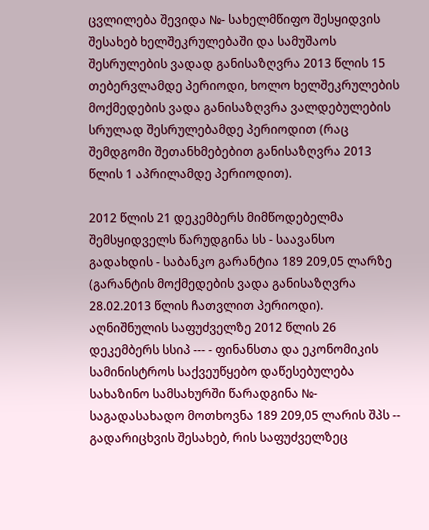ცვლილება შევიდა №- სახელმწიფო შესყიდვის შესახებ ხელშეკრულებაში და სამუშაოს შესრულების ვადად განისაზღვრა 2013 წლის 15 თებერვლამდე პერიოდი, ხოლო ხელშეკრულების მოქმედების ვადა განისაზღვრა ვალდებულების სრულად შესრულებამდე პერიოდით (რაც შემდგომი შეთანხმებებით განისაზღვრა 2013 წლის 1 აპრილამდე პერიოდით).

2012 წლის 21 დეკემბერს მიმწოდებელმა შემსყიდველს წარუდგინა სს - საავანსო გადახდის - საბანკო გარანტია 189 209,05 ლარზე (გარანტის მოქმედების ვადა განისაზღვრა 28.02.2013 წლის ჩათვლით პერიოდი). აღნიშნულის საფუძველზე 2012 წლის 26 დეკემბერს სსიპ --- - ფინანსთა და ეკონომიკის სამინისტროს საქვეუწყებო დაწესებულება სახაზინო სამსახურში წარადგინა №- საგადასახადო მოთხოვნა 189 209,05 ლარის შპს -- გადარიცხვის შესახებ, რის საფუძველზეც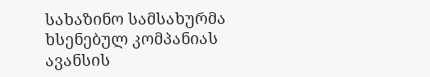სახაზინო სამსახურმა ხსენებულ კომპანიას ავანსის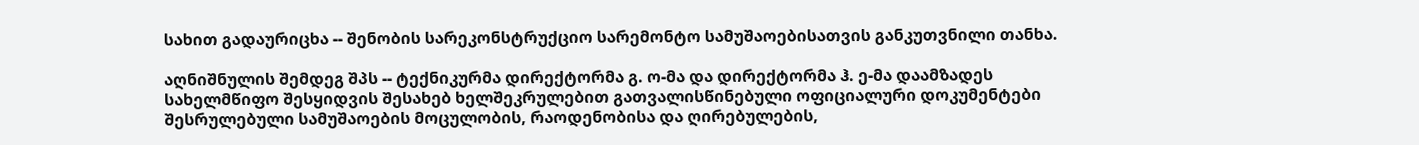სახით გადაურიცხა -- შენობის სარეკონსტრუქციო სარემონტო სამუშაოებისათვის განკუთვნილი თანხა.

აღნიშნულის შემდეგ შპს -- ტექნიკურმა დირექტორმა გ. ო-მა და დირექტორმა ჰ. ე-მა დაამზადეს სახელმწიფო შესყიდვის შესახებ ხელშეკრულებით გათვალისწინებული ოფიციალური დოკუმენტები შესრულებული სამუშაოების მოცულობის, რაოდენობისა და ღირებულების,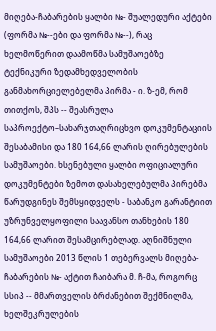მიღება-ჩაბარების ყალბი №- შუალედური აქტები (ფორმა №--ები და ფორმა №--), რაც ხელმოწერით დაამოწმა სამუშაოებზე ტექნიკური ზედამხედველობის განმახორციელებელმა პირმა - ი. ზ-ემ, რომ თითქოს, შპს -- შეასრულა საპროექტო–სახარჯთაღრიცხვო დოკუმენტაციის შესაბამისი და 180 164,66 ლარის ღირებულების სამუშაოები. ხსენებული ყალბი ოფიციალური დოკუმენტები ზემოთ დასახელებულმა პირებმა წარუდგინეს შემსყიდველს - საბანკო გარანტიით უზრუნველყოფილი საავანსო თანხების 180 164,66 ლარით შესამცირებლად. აღნიშნული სამუშაოები 2013 წლის 1 თებერვალს მიღება-ჩაბარების №- აქტით ჩაიბარა მ. ჩ-მა, როგორც სსიპ -- მმართველის ბრძანებით შექმნილმა, ხელშეკრულების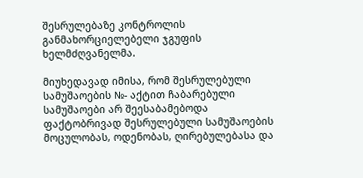შესრულებაზე კონტროლის განმახორციელებელი ჯგუფის ხელმძღვანელმა.

მიუხედავად იმისა, რომ შესრულებული სამუშაოების №- აქტით ჩაბარებული სამუშაოები არ შეესაბამებოდა ფაქტობრივად შესრულებული სამუშაოების მოცულობას, ოდენობას, ღირებულებასა და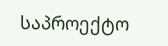საპროექტო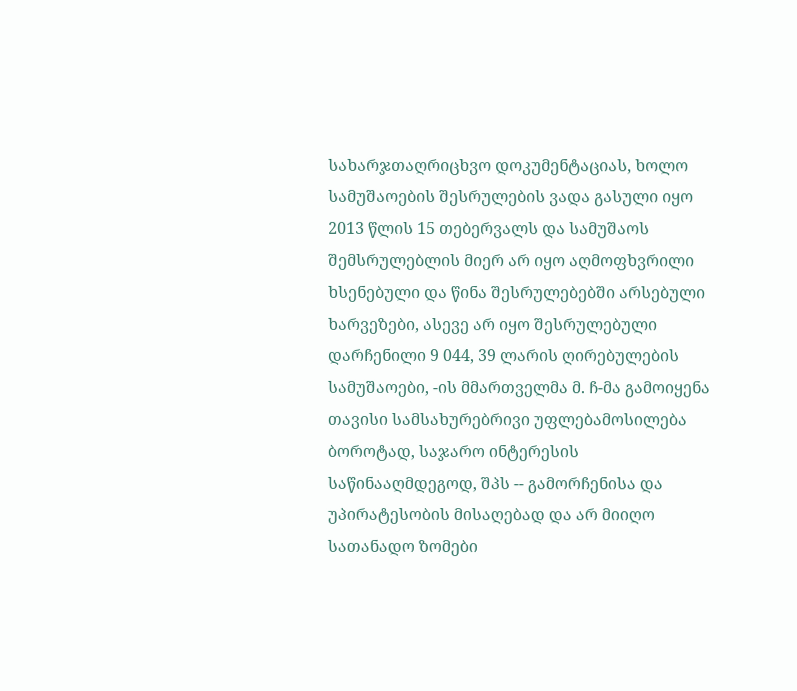სახარჯთაღრიცხვო დოკუმენტაციას, ხოლო სამუშაოების შესრულების ვადა გასული იყო 2013 წლის 15 თებერვალს და სამუშაოს შემსრულებლის მიერ არ იყო აღმოფხვრილი ხსენებული და წინა შესრულებებში არსებული ხარვეზები, ასევე არ იყო შესრულებული დარჩენილი 9 044, 39 ლარის ღირებულების სამუშაოები, -ის მმართველმა მ. ჩ-მა გამოიყენა თავისი სამსახურებრივი უფლებამოსილება ბოროტად, საჯარო ინტერესის საწინააღმდეგოდ, შპს -- გამორჩენისა და უპირატესობის მისაღებად და არ მიიღო სათანადო ზომები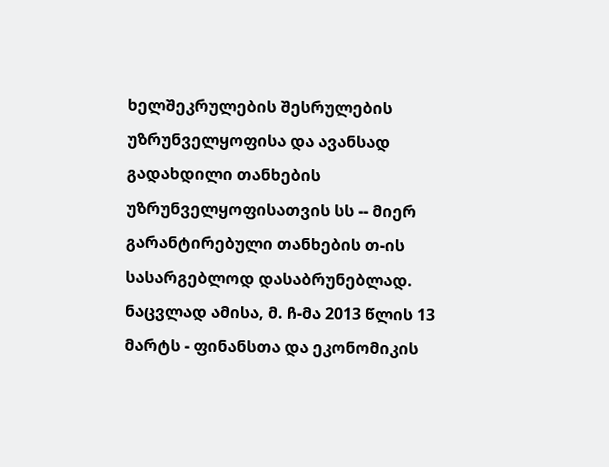ხელშეკრულების შესრულების უზრუნველყოფისა და ავანსად გადახდილი თანხების უზრუნველყოფისათვის სს -- მიერ გარანტირებული თანხების თ-ის სასარგებლოდ დასაბრუნებლად. ნაცვლად ამისა, მ. ჩ-მა 2013 წლის 13 მარტს - ფინანსთა და ეკონომიკის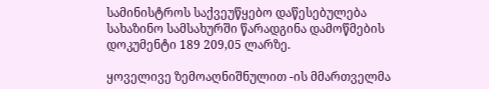სამინისტროს საქვეუწყებო დაწესებულება სახაზინო სამსახურში წარადგინა დამოწმების დოკუმენტი 189 209,05 ლარზე.

ყოველივე ზემოაღნიშნულით -ის მმართველმა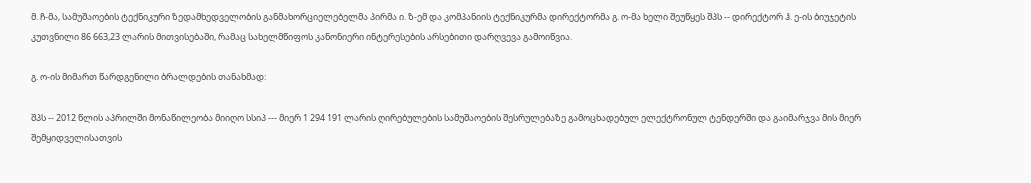მ. ჩ-მა, სამუშაოების ტექნიკური ზედამხედველობის განმახორციელებელმა პირმა ი. ზ-ემ და კომპანიის ტექნიკურმა დირექტორმა გ. ო-მა ხელი შეუწყეს შპს -- დირექტორ ჰ. ე-ის ბიუჯეტის კუთვნილი 86 663,23 ლარის მითვისებაში, რამაც სახელმწიფოს კანონიერი ინტერესების არსებითი დარღვევა გამოიწვია.

გ. ო-ის მიმართ წარდგენილი ბრალდების თანახმად:

შპს -- 2012 წლის აპრილში მონაწილეობა მიიღო სსიპ --- მიერ 1 294 191 ლარის ღირებულების სამუშაოების შესრულებაზე გამოცხადებულ ელექტრონულ ტენდერში და გაიმარჯვა მის მიერ შემყიდველისათვის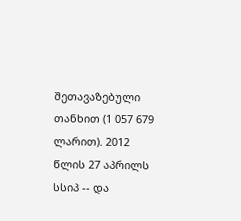შეთავაზებული თანხით (1 057 679 ლარით). 2012 წლის 27 აპრილს სსიპ -- და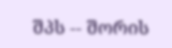შპს -- შორის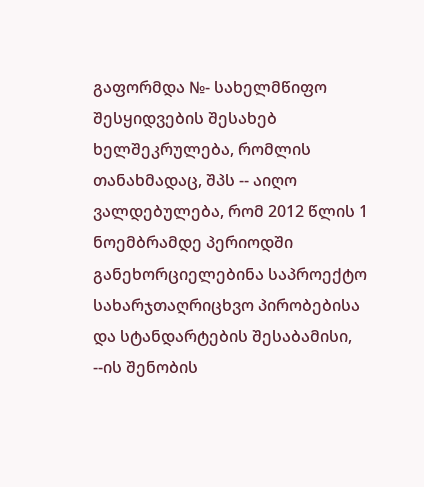გაფორმდა №- სახელმწიფო შესყიდვების შესახებ ხელშეკრულება, რომლის თანახმადაც, შპს -- აიღო ვალდებულება, რომ 2012 წლის 1 ნოემბრამდე პერიოდში განეხორციელებინა საპროექტო სახარჯთაღრიცხვო პირობებისა და სტანდარტების შესაბამისი, --ის შენობის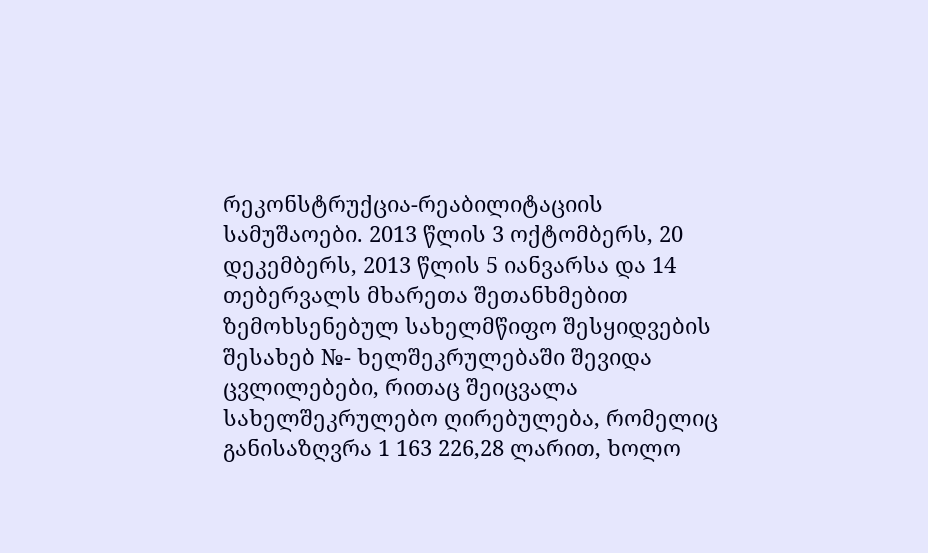რეკონსტრუქცია-რეაბილიტაციის სამუშაოები. 2013 წლის 3 ოქტომბერს, 20 დეკემბერს, 2013 წლის 5 იანვარსა და 14 თებერვალს მხარეთა შეთანხმებით ზემოხსენებულ სახელმწიფო შესყიდვების შესახებ №- ხელშეკრულებაში შევიდა ცვლილებები, რითაც შეიცვალა სახელშეკრულებო ღირებულება, რომელიც განისაზღვრა 1 163 226,28 ლარით, ხოლო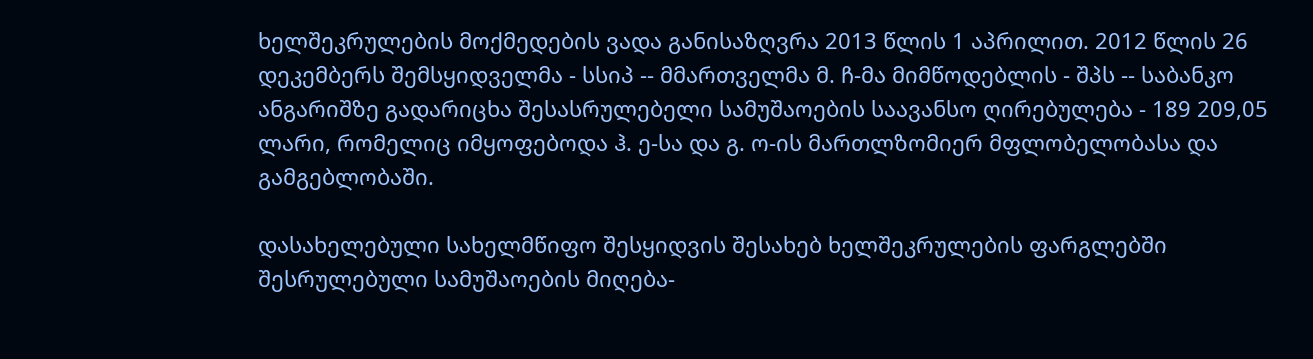ხელშეკრულების მოქმედების ვადა განისაზღვრა 2013 წლის 1 აპრილით. 2012 წლის 26 დეკემბერს შემსყიდველმა - სსიპ -- მმართველმა მ. ჩ-მა მიმწოდებლის - შპს -- საბანკო ანგარიშზე გადარიცხა შესასრულებელი სამუშაოების საავანსო ღირებულება - 189 209,05 ლარი, რომელიც იმყოფებოდა ჰ. ე-სა და გ. ო-ის მართლზომიერ მფლობელობასა და გამგებლობაში.

დასახელებული სახელმწიფო შესყიდვის შესახებ ხელშეკრულების ფარგლებში შესრულებული სამუშაოების მიღება-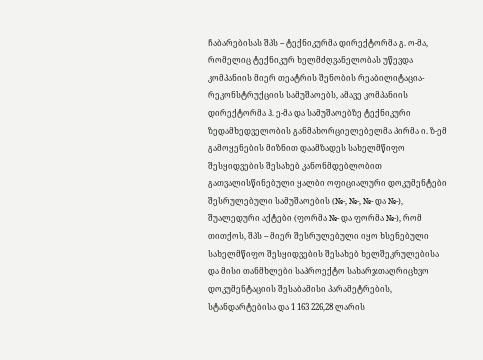ჩაბარებისას შპს -- ტექნიკურმა დირექტორმა გ. ო-მა, რომელიც ტექნიკურ ხელმძღვანელობას უწევდა კომპანიის მიერ თეატრის შენობის რეაბილიტაცია-რეკონსტრუქციის სამუშაოებს, ამავე კომპანიის დირექტორმა ჰ. ე-მა და სამუშაოებზე ტექნიკური ზედამხედველობის განმახორციელებელმა პირმა ი. ზ-ემ გამოყენების მიზნით დაამზადეს სახელმწიფო შესყიდვების შესახებ კანონმდებლობით გათვალისწინებული ყალბი ოფიციალური დოკუმენტები შესრულებული სამუშაოების (№-, №-, №- და №-), შუალედური აქტები (ფორმა №- და ფორმა №-), რომ თითქოს, შპს -- მიერ შესრულებული იყო ხსენებული სახელმწიფო შესყიდვების შესახებ ხელშეკრულებისა და მისი თანმხლები საპროექტო სახარჯთაღრიცხვო დოკუმენტაციის შესაბამისი პარამეტრების, სტანდარტებისა და 1 163 226,28 ლარის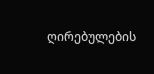ღირებულების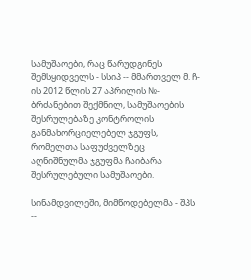სამუშაოები, რაც წარუდგინეს შემსყიდველს - სსიპ -- მმართველ მ. ჩ-ის 2012 წლის 27 აპრილის №- ბრძანებით შექმნილ, სამუშაოების შესრულებაზე კონტროლის განმახორციელებელ ჯგუფს, რომელთა საფუძველზეც აღნიშნულმა ჯგუფმა ჩაიბარა შესრულებული სამუშაოები.

სინამდვილეში, მიმწოდებელმა - შპს --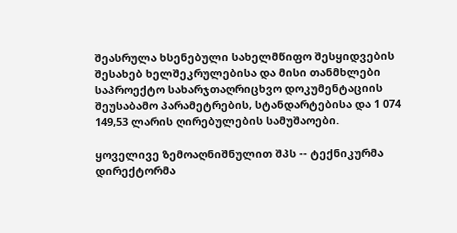შეასრულა ხსენებული სახელმწიფო შესყიდვების შესახებ ხელშეკრულებისა და მისი თანმხლები საპროექტო სახარჯთაღრიცხვო დოკუმენტაციის შეუსაბამო პარამეტრების, სტანდარტებისა და 1 074 149,53 ლარის ღირებულების სამუშაოები.

ყოველივე ზემოაღნიშნულით შპს -- ტექნიკურმა დირექტორმა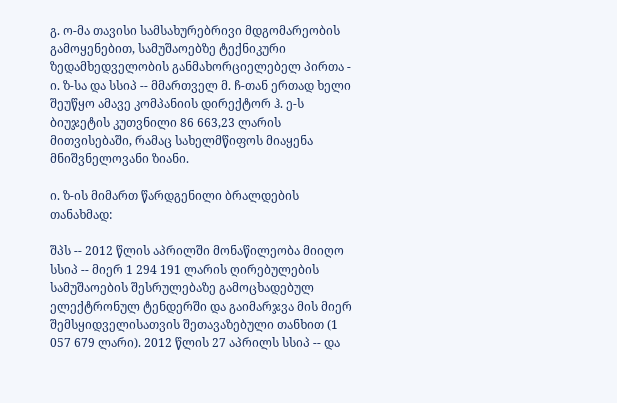გ. ო-მა თავისი სამსახურებრივი მდგომარეობის გამოყენებით, სამუშაოებზე ტექნიკური ზედამხედველობის განმახორციელებელ პირთა - ი. ზ-სა და სსიპ -- მმართველ მ. ჩ-თან ერთად ხელი შეუწყო ამავე კომპანიის დირექტორ ჰ. ე-ს ბიუჯეტის კუთვნილი 86 663,23 ლარის მითვისებაში, რამაც სახელმწიფოს მიაყენა მნიშვნელოვანი ზიანი.

ი. ზ-ის მიმართ წარდგენილი ბრალდების თანახმად:

შპს -- 2012 წლის აპრილში მონაწილეობა მიიღო სსიპ -- მიერ 1 294 191 ლარის ღირებულების სამუშაოების შესრულებაზე გამოცხადებულ ელექტრონულ ტენდერში და გაიმარჯვა მის მიერ შემსყიდველისათვის შეთავაზებული თანხით (1 057 679 ლარი). 2012 წლის 27 აპრილს სსიპ -- და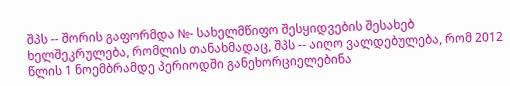შპს -- შორის გაფორმდა №- სახელმწიფო შესყიდვების შესახებ ხელშეკრულება, რომლის თანახმადაც, შპს -- აიღო ვალდებულება, რომ 2012 წლის 1 ნოემბრამდე პერიოდში განეხორციელებინა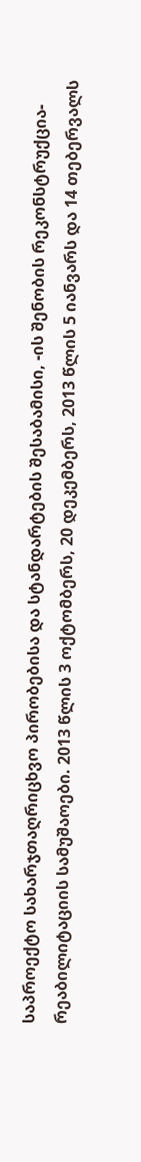საპროექტო სახარჯთაღრიცხვო პირობებისა და სტანდარტების შესაბამისი, -ის შენობის რეკონსტრუქცია-რეაბილიტაციის სამუშაოები. 2013 წლის 3 ოქტომბერს, 20 დეკემბერს, 2013 წლის 5 იანვარს და 14 თებერვალს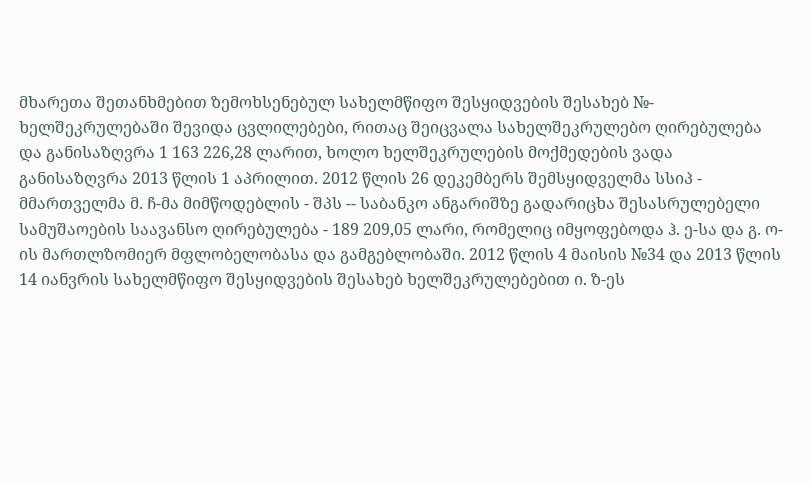მხარეთა შეთანხმებით ზემოხსენებულ სახელმწიფო შესყიდვების შესახებ №- ხელშეკრულებაში შევიდა ცვლილებები, რითაც შეიცვალა სახელშეკრულებო ღირებულება და განისაზღვრა 1 163 226,28 ლარით, ხოლო ხელშეკრულების მოქმედების ვადა განისაზღვრა 2013 წლის 1 აპრილით. 2012 წლის 26 დეკემბერს შემსყიდველმა სსიპ - მმართველმა მ. ჩ-მა მიმწოდებლის - შპს -- საბანკო ანგარიშზე გადარიცხა შესასრულებელი სამუშაოების საავანსო ღირებულება - 189 209,05 ლარი, რომელიც იმყოფებოდა ჰ. ე-სა და გ. ო-ის მართლზომიერ მფლობელობასა და გამგებლობაში. 2012 წლის 4 მაისის №34 და 2013 წლის 14 იანვრის სახელმწიფო შესყიდვების შესახებ ხელშეკრულებებით ი. ზ-ეს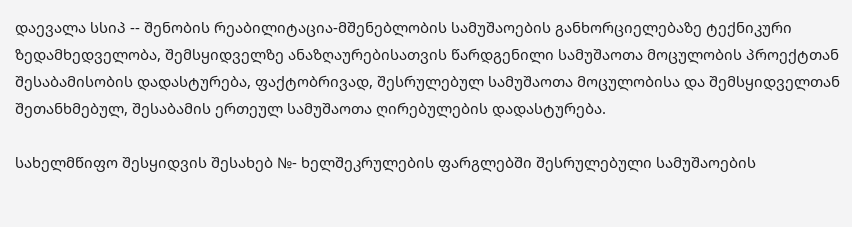დაევალა სსიპ -- შენობის რეაბილიტაცია-მშენებლობის სამუშაოების განხორციელებაზე ტექნიკური ზედამხედველობა, შემსყიდველზე ანაზღაურებისათვის წარდგენილი სამუშაოთა მოცულობის პროექტთან შესაბამისობის დადასტურება, ფაქტობრივად, შესრულებულ სამუშაოთა მოცულობისა და შემსყიდველთან შეთანხმებულ, შესაბამის ერთეულ სამუშაოთა ღირებულების დადასტურება.

სახელმწიფო შესყიდვის შესახებ №- ხელშეკრულების ფარგლებში შესრულებული სამუშაოების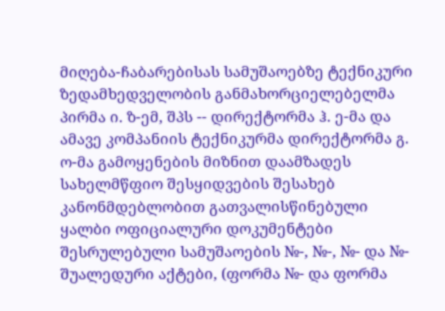მიღება-ჩაბარებისას სამუშაოებზე ტექნიკური ზედამხედველობის განმახორციელებელმა პირმა ი. ზ-ემ, შპს -- დირექტორმა ჰ. ე-მა და ამავე კომპანიის ტექნიკურმა დირექტორმა გ. ო-მა გამოყენების მიზნით დაამზადეს სახელმწფიო შესყიდვების შესახებ კანონმდებლობით გათვალისწინებული ყალბი ოფიციალური დოკუმენტები შესრულებული სამუშაოების №-, №-, №- და №- შუალედური აქტები, (ფორმა №- და ფორმა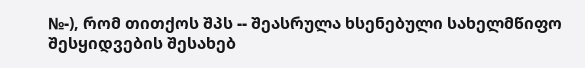№-), რომ თითქოს შპს -- შეასრულა ხსენებული სახელმწიფო შესყიდვების შესახებ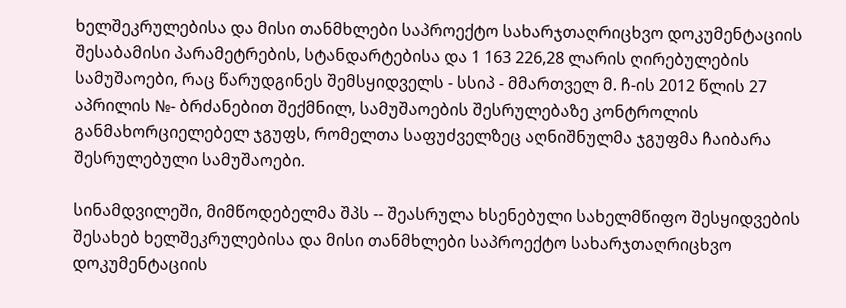ხელშეკრულებისა და მისი თანმხლები საპროექტო სახარჯთაღრიცხვო დოკუმენტაციის შესაბამისი პარამეტრების, სტანდარტებისა და 1 163 226,28 ლარის ღირებულების სამუშაოები, რაც წარუდგინეს შემსყიდველს - სსიპ - მმართველ მ. ჩ-ის 2012 წლის 27 აპრილის №- ბრძანებით შექმნილ, სამუშაოების შესრულებაზე კონტროლის განმახორციელებელ ჯგუფს, რომელთა საფუძველზეც აღნიშნულმა ჯგუფმა ჩაიბარა შესრულებული სამუშაოები.

სინამდვილეში, მიმწოდებელმა შპს -- შეასრულა ხსენებული სახელმწიფო შესყიდვების შესახებ ხელშეკრულებისა და მისი თანმხლები საპროექტო სახარჯთაღრიცხვო დოკუმენტაციის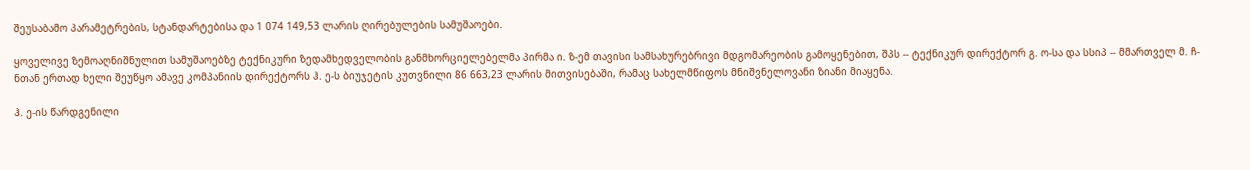შეუსაბამო პარამეტრების, სტანდარტებისა და 1 074 149,53 ლარის ღირებულების სამუშაოები.

ყოველივე ზემოაღნიშნულით სამუშაოებზე ტექნიკური ზედამხედველობის განმხორციელებელმა პირმა ი. ზ-ემ თავისი სამსახურებრივი მდგომარეობის გამოყენებით, შპს -- ტექნიკურ დირექტორ გ. ო-სა და სსიპ -- მმართველ მ. ჩ-ნთან ერთად ხელი შეუწყო ამავე კომპანიის დირექტორს ჰ. ე-ს ბიუჯეტის კუთვნილი 86 663,23 ლარის მითვისებაში, რამაც სახელმწიფოს მნიშვნელოვანი ზიანი მიაყენა.

ჰ. ე-ის წარდგენილი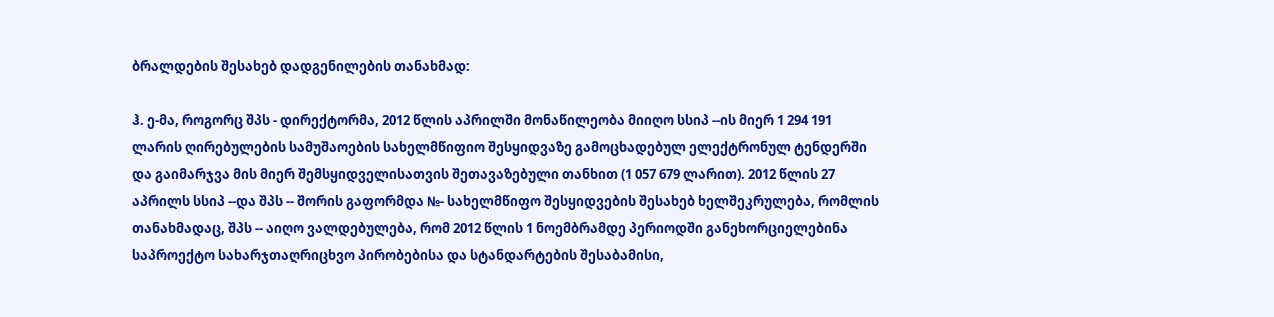ბრალდების შესახებ დადგენილების თანახმად:

ჰ. ე-მა, როგორც შპს - დირექტორმა, 2012 წლის აპრილში მონაწილეობა მიიღო სსიპ --ის მიერ 1 294 191 ლარის ღირებულების სამუშაოების სახელმწიფიო შესყიდვაზე გამოცხადებულ ელექტრონულ ტენდერში და გაიმარჯვა მის მიერ შემსყიდველისათვის შეთავაზებული თანხით (1 057 679 ლარით). 2012 წლის 27 აპრილს სსიპ --და შპს -- შორის გაფორმდა №- სახელმწიფო შესყიდვების შესახებ ხელშეკრულება, რომლის თანახმადაც, შპს -- აიღო ვალდებულება, რომ 2012 წლის 1 ნოემბრამდე პერიოდში განეხორციელებინა საპროექტო სახარჯთაღრიცხვო პირობებისა და სტანდარტების შესაბამისი,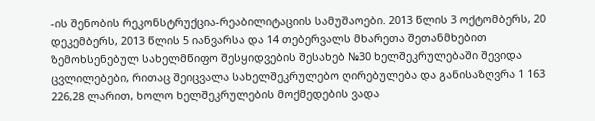-ის შენობის რეკონსტრუქცია-რეაბილიტაციის სამუშაოები. 2013 წლის 3 ოქტომბერს, 20 დეკემბერს, 2013 წლის 5 იანვარსა და 14 თებერვალს მხარეთა შეთანმხებით ზემოხსენებულ სახელმწიფო შესყიდვების შესახებ №30 ხელშეკრულებაში შევიდა ცვლილებები, რითაც შეიცვალა სახელშეკრულებო ღირებულება და განისაზღვრა 1 163 226,28 ლარით, ხოლო ხელშეკრულების მოქმედების ვადა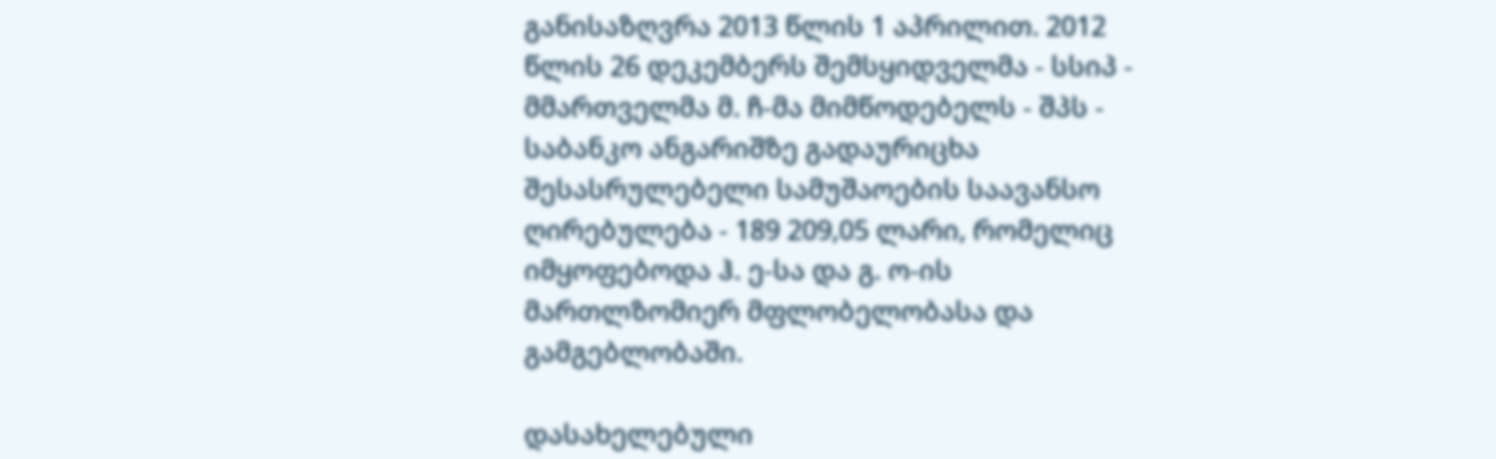განისაზღვრა 2013 წლის 1 აპრილით. 2012 წლის 26 დეკემბერს შემსყიდველმა - სსიპ - მმართველმა მ. ჩ-მა მიმწოდებელს - შპს - საბანკო ანგარიშზე გადაურიცხა შესასრულებელი სამუშაოების საავანსო ღირებულება - 189 209,05 ლარი, რომელიც იმყოფებოდა ჰ. ე-სა და გ. ო-ის მართლზომიერ მფლობელობასა და გამგებლობაში.

დასახელებული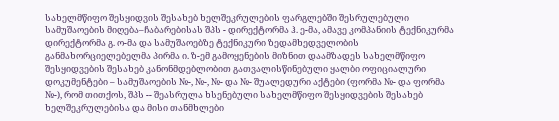სახელმწიფო შესყიდვის შესახებ ხელშეკრულების ფარგლებში შესრულებული სამუშაოების მიღება–ჩაბარებისას შპს - დირექტორმა ჰ. ე-მა, ამავე კომპანიის ტექნიკურმა დირექტორმა გ. ო-მა და სამუშაოებზე ტექნიკური ზედამხედველობის განმახორციელებელმა პირმა ი. ზ-ემ გამოყენების მიზნით დაამზადეს სახელმწიფო შესყიდვების შესახებ კანონმდებლობით გათვალისწინებული ყალბი ოფიციალური დოკუმენტები – სამუშაოების №-, №-, №- და №- შუალედური აქტები (ფორმა №- და ფორმა №-), რომ თითქოს, შპს -- შეასრულა ხსენებული სახელმწიფო შესყიდვების შესახებ ხელშეკრულებისა და მისი თანმხლები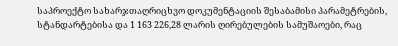საპროექტო სახარჯთაღრიცხვო დოკუმენტაციის შესაბამისი პარამეტრების, სტანდარტებისა და 1 163 226,28 ლარის ღირებულების სამუშაოები, რაც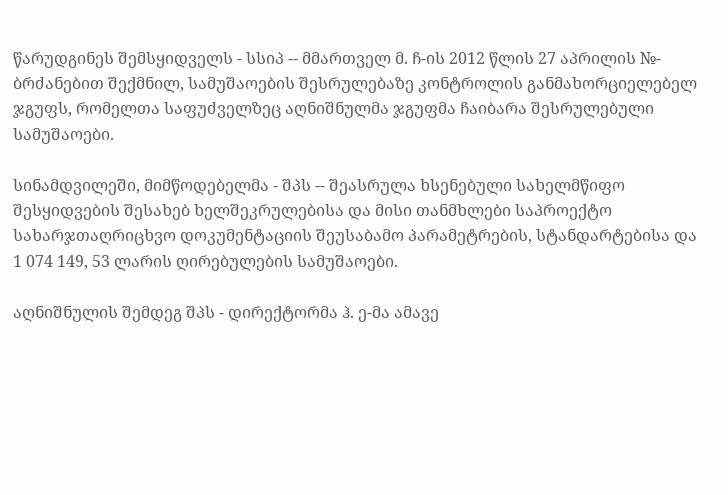წარუდგინეს შემსყიდველს - სსიპ -- მმართველ მ. ჩ-ის 2012 წლის 27 აპრილის №- ბრძანებით შექმნილ, სამუშაოების შესრულებაზე კონტროლის განმახორციელებელ ჯგუფს, რომელთა საფუძველზეც აღნიშნულმა ჯგუფმა ჩაიბარა შესრულებული სამუშაოები.

სინამდვილეში, მიმწოდებელმა - შპს -- შეასრულა ხსენებული სახელმწიფო შესყიდვების შესახებ ხელშეკრულებისა და მისი თანმხლები საპროექტო სახარჯთაღრიცხვო დოკუმენტაციის შეუსაბამო პარამეტრების, სტანდარტებისა და 1 074 149, 53 ლარის ღირებულების სამუშაოები.

აღნიშნულის შემდეგ შპს - დირექტორმა ჰ. ე-მა ამავე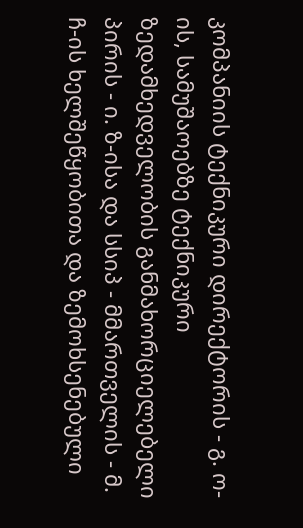კომპანიის ტექნიკური დირექტორის - გ. ო-ის, სამუშაოებზე ტექნიკური ზედამხედველობის განმახორციელებელი პირის - ი. ზ-ისა და სსიპ - მმართველის - მ. ჩ-ის ხელშეწყობითა და ზემოხსენებული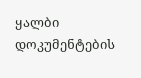ყალბი დოკუმენტების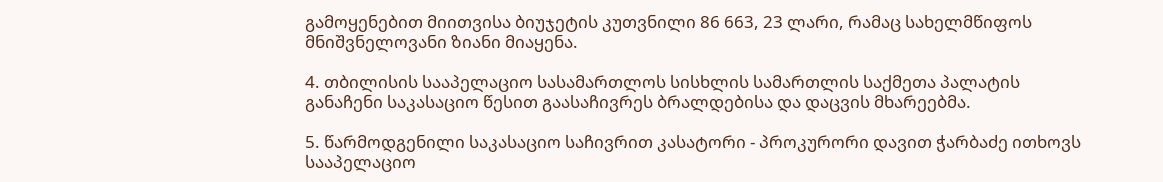გამოყენებით მიითვისა ბიუჯეტის კუთვნილი 86 663, 23 ლარი, რამაც სახელმწიფოს მნიშვნელოვანი ზიანი მიაყენა.

4. თბილისის სააპელაციო სასამართლოს სისხლის სამართლის საქმეთა პალატის განაჩენი საკასაციო წესით გაასაჩივრეს ბრალდებისა და დაცვის მხარეებმა.

5. წარმოდგენილი საკასაციო საჩივრით კასატორი - პროკურორი დავით ჭარბაძე ითხოვს სააპელაციო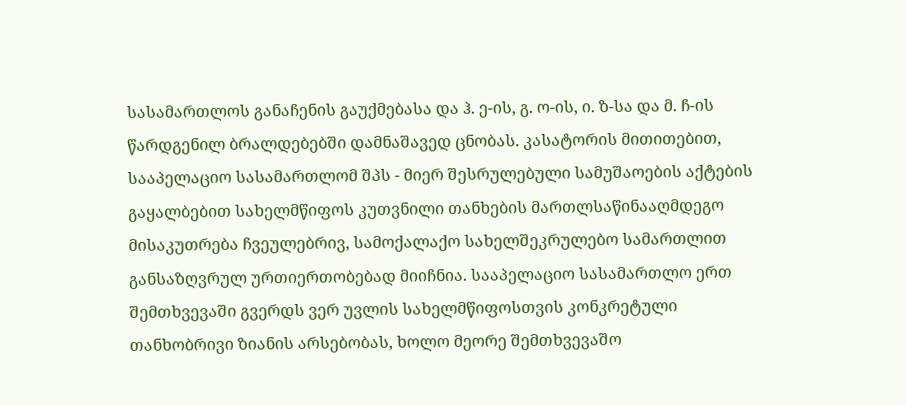სასამართლოს განაჩენის გაუქმებასა და ჰ. ე-ის, გ. ო-ის, ი. ზ-სა და მ. ჩ-ის წარდგენილ ბრალდებებში დამნაშავედ ცნობას. კასატორის მითითებით, სააპელაციო სასამართლომ შპს - მიერ შესრულებული სამუშაოების აქტების გაყალბებით სახელმწიფოს კუთვნილი თანხების მართლსაწინააღმდეგო მისაკუთრება ჩვეულებრივ, სამოქალაქო სახელშეკრულებო სამართლით განსაზღვრულ ურთიერთობებად მიიჩნია. სააპელაციო სასამართლო ერთ შემთხვევაში გვერდს ვერ უვლის სახელმწიფოსთვის კონკრეტული თანხობრივი ზიანის არსებობას, ხოლო მეორე შემთხვევაშო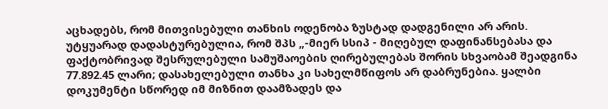აცხადებს, რომ მითვისებული თანხის ოდენობა ზუსტად დადგენილი არ არის. უტყუარად დადასტურებულია, რომ შპს „-მიერ სსიპ - მიღებულ დაფინანსებასა და ფაქტობრივად შესრულებული სამუშაოების ღირებულებას შორის სხვაობამ შეადგინა 77.892.45 ლარი; დასახელებული თანხა კი სახელმწიფოს არ დაბრუნებია. ყალბი დოკუმენტი სწორედ იმ მიზნით დაამზადეს და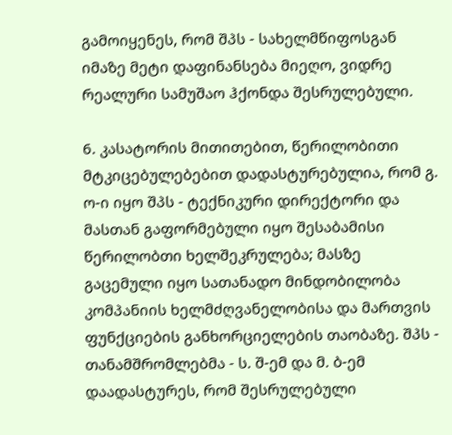გამოიყენეს, რომ შპს - სახელმწიფოსგან იმაზე მეტი დაფინანსება მიეღო, ვიდრე რეალური სამუშაო ჰქონდა შესრულებული.

6. კასატორის მითითებით, წერილობითი მტკიცებულებებით დადასტურებულია, რომ გ. ო-ი იყო შპს - ტექნიკური დირექტორი და მასთან გაფორმებული იყო შესაბამისი წერილობთი ხელშეკრულება; მასზე გაცემული იყო სათანადო მინდობილობა კომპანიის ხელმძღვანელობისა და მართვის ფუნქციების განხორციელების თაობაზე. შპს - თანამშრომლებმა - ს. შ-ემ და მ. ბ-ემ დაადასტურეს, რომ შესრულებული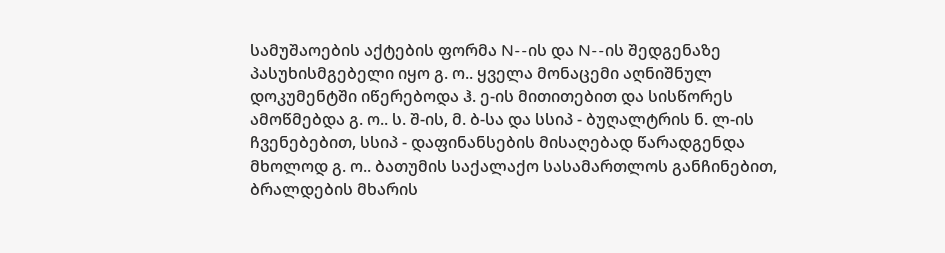სამუშაოების აქტების ფორმა N--ის და N--ის შედგენაზე პასუხისმგებელი იყო გ. ო.. ყველა მონაცემი აღნიშნულ დოკუმენტში იწერებოდა ჰ. ე-ის მითითებით და სისწორეს ამოწმებდა გ. ო.. ს. შ-ის, მ. ბ-სა და სსიპ - ბუღალტრის ნ. ლ-ის ჩვენებებით, სსიპ - დაფინანსების მისაღებად წარადგენდა მხოლოდ გ. ო.. ბათუმის საქალაქო სასამართლოს განჩინებით, ბრალდების მხარის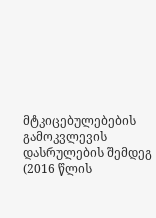მტკიცებულებების გამოკვლევის დასრულების შემდეგ (2016 წლის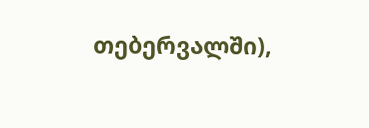თებერვალში),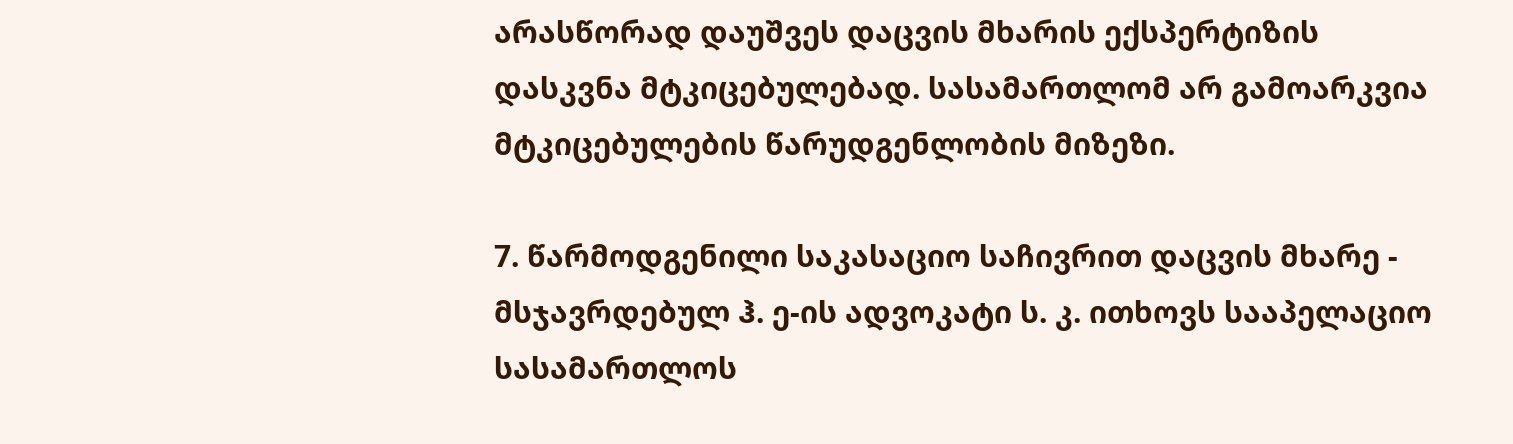არასწორად დაუშვეს დაცვის მხარის ექსპერტიზის დასკვნა მტკიცებულებად. სასამართლომ არ გამოარკვია მტკიცებულების წარუდგენლობის მიზეზი.

7. წარმოდგენილი საკასაციო საჩივრით დაცვის მხარე - მსჯავრდებულ ჰ. ე-ის ადვოკატი ს. კ. ითხოვს სააპელაციო სასამართლოს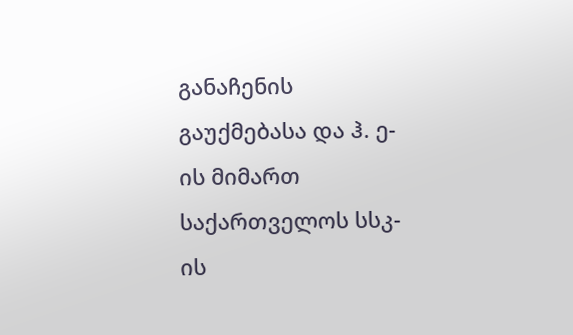განაჩენის გაუქმებასა და ჰ. ე-ის მიმართ საქართველოს სსკ-ის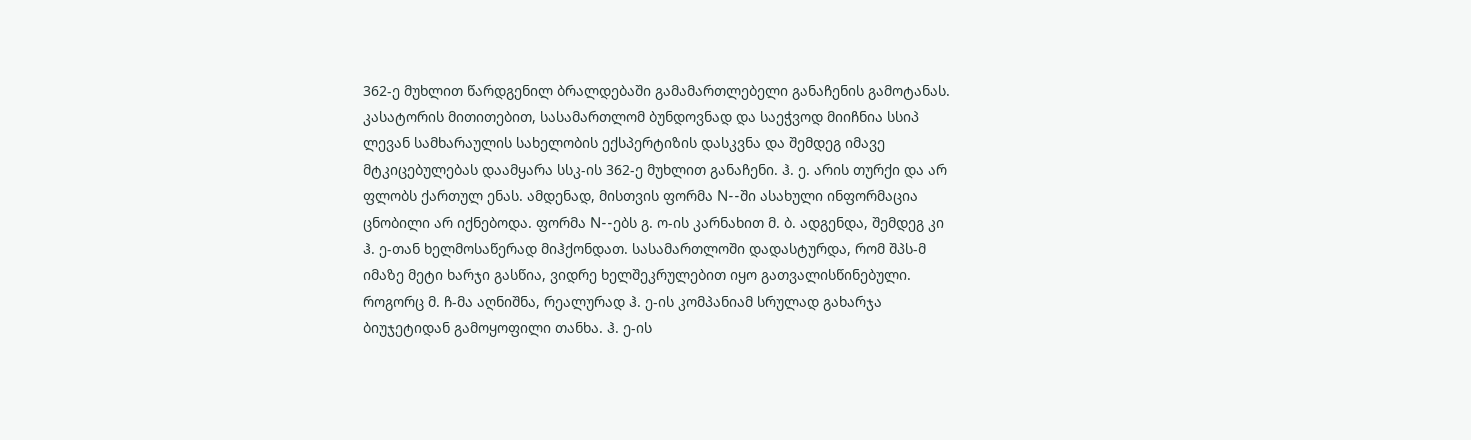362-ე მუხლით წარდგენილ ბრალდებაში გამამართლებელი განაჩენის გამოტანას. კასატორის მითითებით, სასამართლომ ბუნდოვნად და საეჭვოდ მიიჩნია სსიპ ლევან სამხარაულის სახელობის ექსპერტიზის დასკვნა და შემდეგ იმავე მტკიცებულებას დაამყარა სსკ-ის 362-ე მუხლით განაჩენი. ჰ. ე. არის თურქი და არ ფლობს ქართულ ენას. ამდენად, მისთვის ფორმა N--ში ასახული ინფორმაცია ცნობილი არ იქნებოდა. ფორმა N--ებს გ. ო-ის კარნახით მ. ბ. ადგენდა, შემდეგ კი ჰ. ე-თან ხელმოსაწერად მიჰქონდათ. სასამართლოში დადასტურდა, რომ შპს-მ იმაზე მეტი ხარჯი გასწია, ვიდრე ხელშეკრულებით იყო გათვალისწინებული. როგორც მ. ჩ-მა აღნიშნა, რეალურად ჰ. ე-ის კომპანიამ სრულად გახარჯა ბიუჯეტიდან გამოყოფილი თანხა. ჰ. ე-ის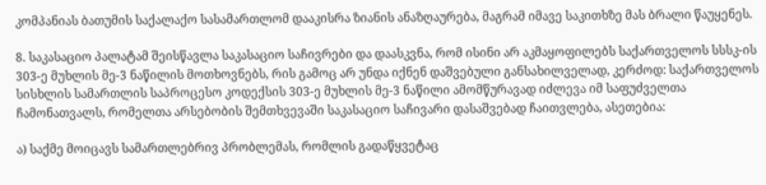კომპანიას ბათუმის საქალაქო სასამართლომ დააკისრა ზიანის ანაზღაურება, მაგრამ იმავე საკითხზე მას ბრალი წაუყენეს.

8. საკასაციო პალატამ შეისწავლა საკასაციო საჩივრები და დაასკვნა, რომ ისინი არ აკმაყოფილებს საქართველოს სსსკ-ის 303-ე მუხლის მე-3 ნაწილის მოთხოვნებს, რის გამოც არ უნდა იქნენ დაშვებული განსახილველად, კერძოდ: საქართველოს სისხლის სამართლის საპროცესო კოდექსის 303-ე მუხლის მე-3 ნაწილი ამომწურავად იძლევა იმ საფუძველთა ჩამონათვალს, რომელთა არსებობის შემთხვევაში საკასაციო საჩივარი დასაშვებად ჩაითვლება, ასეთებია:

ა) საქმე მოიცავს სამართლებრივ პრობლემას, რომლის გადაწყვეტაც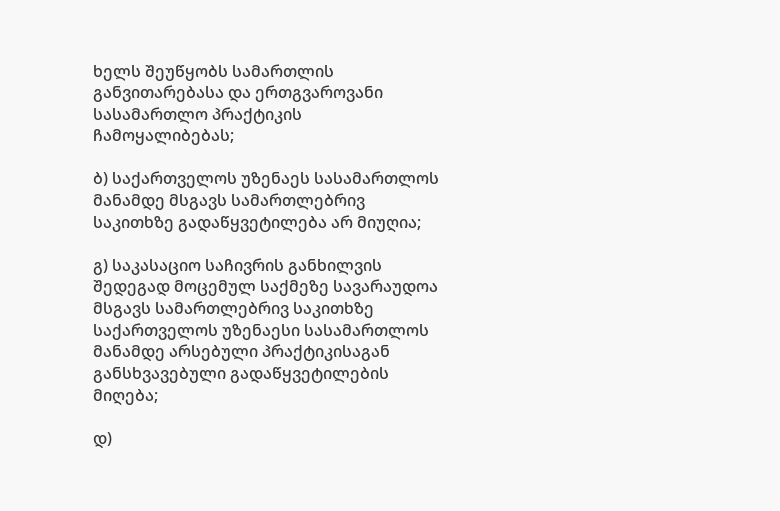ხელს შეუწყობს სამართლის განვითარებასა და ერთგვაროვანი სასამართლო პრაქტიკის ჩამოყალიბებას;

ბ) საქართველოს უზენაეს სასამართლოს მანამდე მსგავს სამართლებრივ საკითხზე გადაწყვეტილება არ მიუღია;

გ) საკასაციო საჩივრის განხილვის შედეგად მოცემულ საქმეზე სავარაუდოა მსგავს სამართლებრივ საკითხზე საქართველოს უზენაესი სასამართლოს მანამდე არსებული პრაქტიკისაგან განსხვავებული გადაწყვეტილების მიღება;

დ)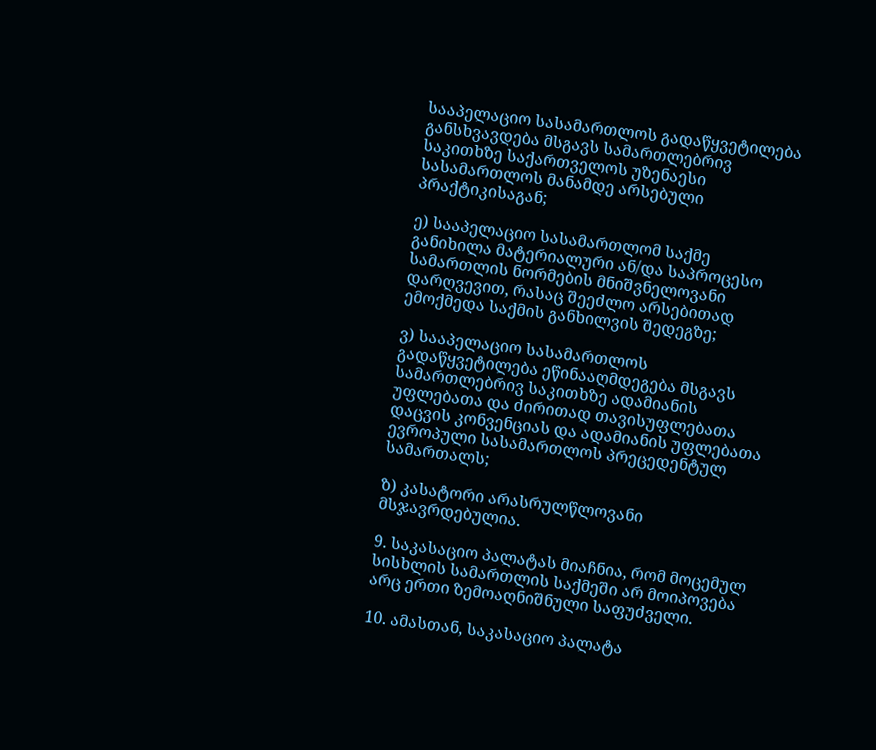სააპელაციო სასამართლოს გადაწყვეტილება განსხვავდება მსგავს სამართლებრივ საკითხზე საქართველოს უზენაესი სასამართლოს მანამდე არსებული პრაქტიკისაგან;

ე) სააპელაციო სასამართლომ საქმე განიხილა მატერიალური ან/და საპროცესო სამართლის ნორმების მნიშვნელოვანი დარღვევით, რასაც შეეძლო არსებითად ემოქმედა საქმის განხილვის შედეგზე;

ვ) სააპელაციო სასამართლოს გადაწყვეტილება ეწინააღმდეგება მსგავს სამართლებრივ საკითხზე ადამიანის უფლებათა და ძირითად თავისუფლებათა დაცვის კონვენციას და ადამიანის უფლებათა ევროპული სასამართლოს პრეცედენტულ სამართალს;

ზ) კასატორი არასრულწლოვანი მსჯავრდებულია.

9. საკასაციო პალატას მიაჩნია, რომ მოცემულ სისხლის სამართლის საქმეში არ მოიპოვება არც ერთი ზემოაღნიშნული საფუძველი.

10. ამასთან, საკასაციო პალატა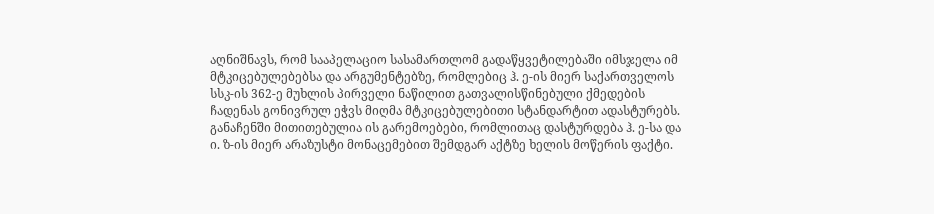აღნიშნავს, რომ სააპელაციო სასამართლომ გადაწყვეტილებაში იმსჯელა იმ მტკიცებულებებსა და არგუმენტებზე, რომლებიც ჰ. ე-ის მიერ საქართველოს სსკ-ის 362-ე მუხლის პირველი ნაწილით გათვალისწინებული ქმედების ჩადენას გონივრულ ეჭვს მიღმა მტკიცებულებითი სტანდარტით ადასტურებს. განაჩენში მითითებულია ის გარემოებები, რომლითაც დასტურდება ჰ. ე-სა და ი. ზ-ის მიერ არაზუსტი მონაცემებით შემდგარ აქტზე ხელის მოწერის ფაქტი.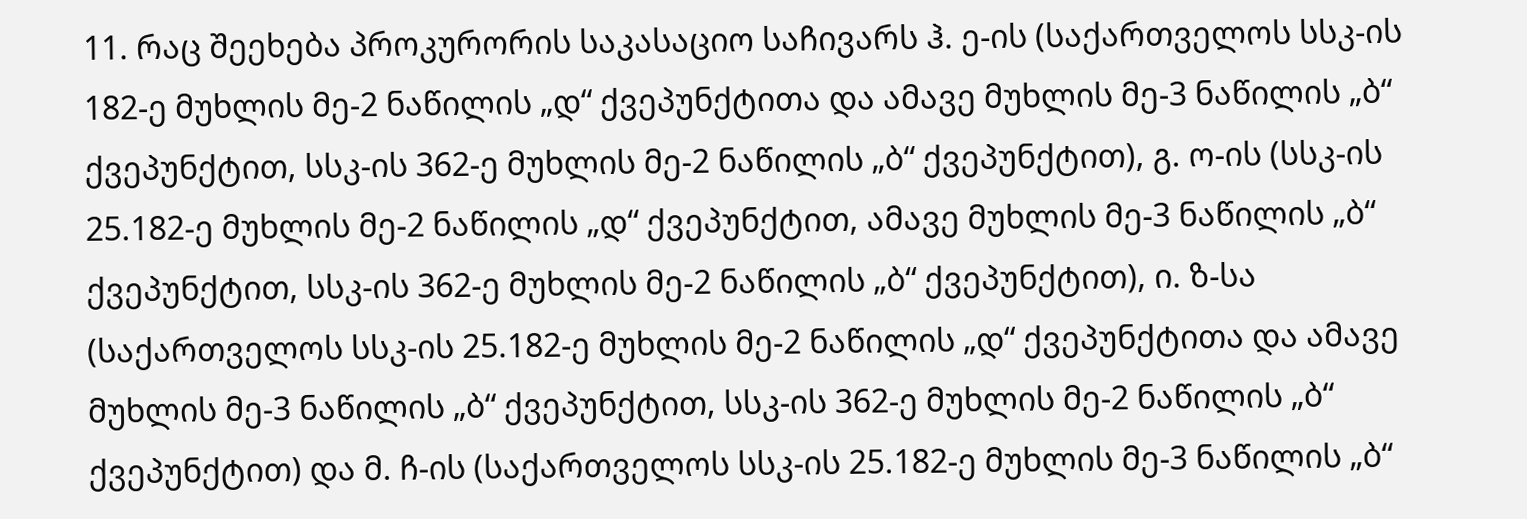11. რაც შეეხება პროკურორის საკასაციო საჩივარს ჰ. ე-ის (საქართველოს სსკ-ის 182-ე მუხლის მე-2 ნაწილის „დ“ ქვეპუნქტითა და ამავე მუხლის მე-3 ნაწილის „ბ“ ქვეპუნქტით, სსკ-ის 362-ე მუხლის მე-2 ნაწილის „ბ“ ქვეპუნქტით), გ. ო-ის (სსკ-ის 25.182-ე მუხლის მე-2 ნაწილის „დ“ ქვეპუნქტით, ამავე მუხლის მე-3 ნაწილის „ბ“ ქვეპუნქტით, სსკ-ის 362-ე მუხლის მე-2 ნაწილის „ბ“ ქვეპუნქტით), ი. ზ-სა (საქართველოს სსკ-ის 25.182-ე მუხლის მე-2 ნაწილის „დ“ ქვეპუნქტითა და ამავე მუხლის მე-3 ნაწილის „ბ“ ქვეპუნქტით, სსკ-ის 362-ე მუხლის მე-2 ნაწილის „ბ“ ქვეპუნქტით) და მ. ჩ-ის (საქართველოს სსკ-ის 25.182-ე მუხლის მე-3 ნაწილის „ბ“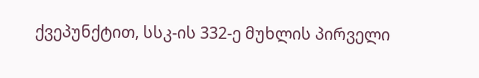ქვეპუნქტით, სსკ-ის 332-ე მუხლის პირველი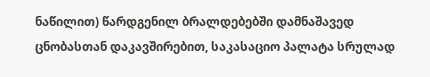ნაწილით) წარდგენილ ბრალდებებში დამნაშავედ ცნობასთან დაკავშირებით, საკასაციო პალატა სრულად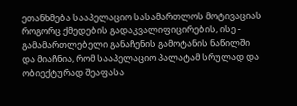ეთანხმება სააპელაციო სასამართლოს მოტივაციას როგორც ქმედების გადაკვალიფიცირების, ისე - გამამართლებელი განაჩენის გამოტანის ნაწილში და მიაჩნია, რომ სააპელაციო პალატამ სრულად და ობიექტურად შეაფასა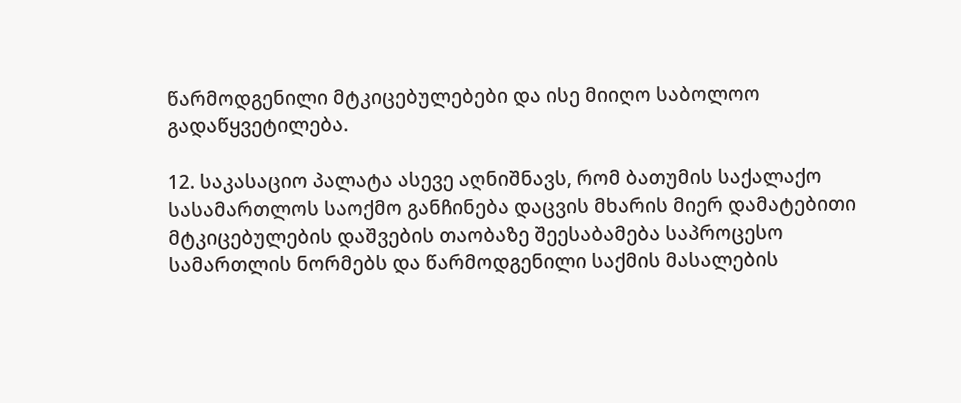წარმოდგენილი მტკიცებულებები და ისე მიიღო საბოლოო გადაწყვეტილება.

12. საკასაციო პალატა ასევე აღნიშნავს, რომ ბათუმის საქალაქო სასამართლოს საოქმო განჩინება დაცვის მხარის მიერ დამატებითი მტკიცებულების დაშვების თაობაზე შეესაბამება საპროცესო სამართლის ნორმებს და წარმოდგენილი საქმის მასალების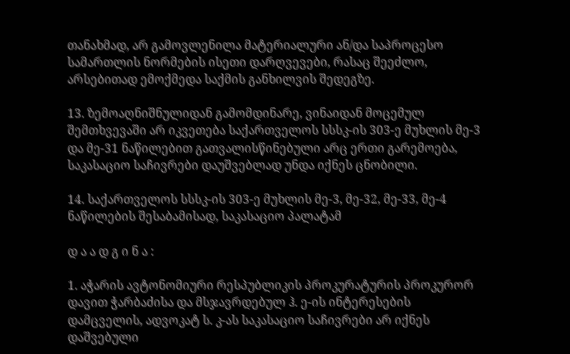თანახმად, არ გამოვლენილა მატერიალური ან/და საპროცესო სამართლის ნორმების ისეთი დარღვევები, რასაც შეეძლო, არსებითად ემოქმედა საქმის განხილვის შედეგზე.

13. ზემოაღნიშნულიდან გამომდინარე, ვინაიდან მოცემულ შემთხვევაში არ იკვეთება საქართველოს სსსკ-ის 303-ე მუხლის მე-3 და მე-31 ნაწილებით გათვალისწინებული არც ერთი გარემოება, საკასაციო საჩივრები დაუშვებლად უნდა იქნეს ცნობილი.

14. საქართველოს სსსკ-ის 303-ე მუხლის მე-3, მე-32, მე-33, მე-4 ნაწილების შესაბამისად, საკასაციო პალატამ

დ ა ა დ გ ი ნ ა :

1. აჭარის ავტონომიური რესპუბლიკის პროკურატურის პროკურორ დავით ჭარბაძისა და მსჯავრდებულ ჰ. ე-ის ინტერესების დამცველის, ადვოკატ ს. კ-ას საკასაციო საჩივრები არ იქნეს დაშვებული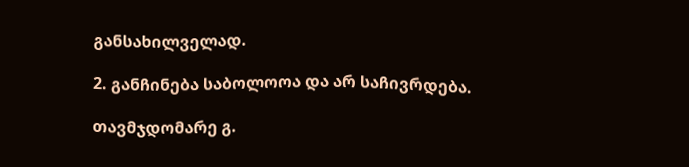განსახილველად.

2. განჩინება საბოლოოა და არ საჩივრდება.

თავმჯდომარე გ.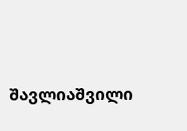შავლიაშვილი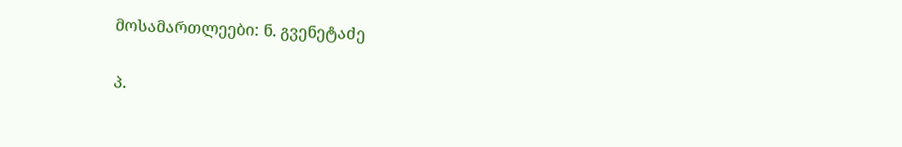მოსამართლეები: ნ. გვენეტაძე

პ.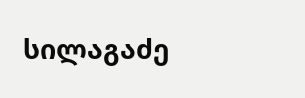სილაგაძე